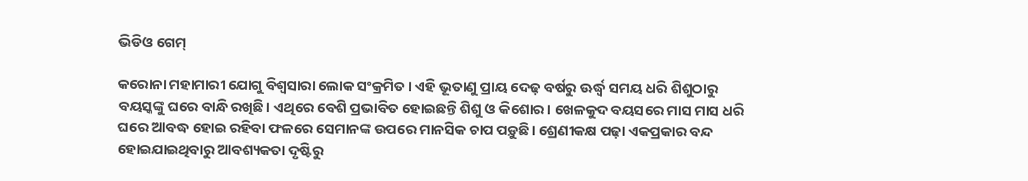ଭିଡିଓ ଗେମ୍‌

କରୋନା ମହାମାରୀ ଯୋଗୁ ବିଶ୍ୱସାରା ଲୋକ ସଂକ୍ରମିତ। ଏହି ଭୂତାଣୁ ପ୍ରାୟ ଦେଢ଼ ବର୍ଷରୁ ଊର୍ଦ୍ଧ୍ୱ ସମୟ ଧରି ଶିଶୁଠାରୁ ବୟସ୍କଙ୍କୁ ଘରେ ବାନ୍ଧି ରଖିଛି। ଏଥିରେ ବେଶି ପ୍ରଭାବିତ ହୋଇଛନ୍ତି ଶିଶୁ ଓ କିଶୋର। ଖେଳକୁଦ ବୟସରେ ମାସ ମାସ ଧରି ଘରେ ଆବଦ୍ଧ ହୋଇ ରହିବା ଫଳରେ ସେମାନଙ୍କ ଉପରେ ମାନସିକ ଚାପ ପଡ଼ୁଛି। ଶ୍ରେଣୀକକ୍ଷ ପଢ଼ା ଏକପ୍ରକାର ବନ୍ଦ ହୋଇଯାଇଥିବାରୁ ଆବଶ୍ୟକତା ଦୃଷ୍ଟିରୁ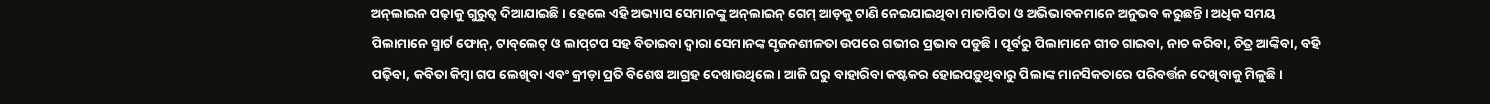ଅନ୍‌ଲାଇନ ପଢ଼ାକୁ ଗୁରୁତ୍ୱ ଦିଆଯାଇଛି। ହେଲେ ଏହି ଅଭ୍ୟାସ ସେମାନଙ୍କୁ ଅନ୍‌ଲାଇନ୍‌ ଗେମ୍‌ ଆଡ଼କୁ ଟାଣି ନେଇଯାଇଥିବା ମାତାପିତା ଓ ଅଭିଭାବକମାନେ ଅନୁଭବ କରୁଛନ୍ତି। ଅଧିକ ସମୟ ପିଲାମାନେ ସ୍ମାର୍ଟ ଫୋନ୍‌, ଟାବ୍‌ଲେଟ୍‌ ଓ ଲାପ୍‌ଟପ ସହ ବିତାଇବା ଦ୍ୱାରା ସେମାନଙ୍କ ସୃଜନଶୀଳତା ଉପରେ ଗଭୀର ପ୍ରଭାବ ପଡୁଛି। ପୂର୍ବରୁ ପିଲାମାନେ ଗୀତ ଗାଇବା, ନାଚ କରିବା, ଚିତ୍ର ଆଙ୍କିବା, ବହି ପଢ଼ିବା, କବିତା କିମ୍ବା ଗପ ଲେଖିବା ଏବଂ କ୍ରୀଡ଼ା ପ୍ରତି ବିଶେଷ ଆଗ୍ରହ ଦେଖାଉଥିଲେ। ଆଜି ଘରୁ ବାହାରିବା କଷ୍ଟକର ହୋଇପଡ଼ୁଥିବାରୁ ପିଲାଙ୍କ ମାନସିକତାରେ ପରିବର୍ତ୍ତନ ଦେଖିବାକୁ ମିଳୁଛି।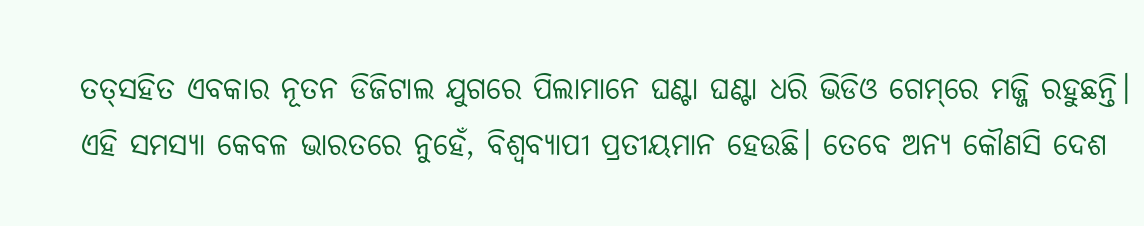ତତ୍‌ସହିତ ଏବକାର ନୂତନ ଡିଜିଟାଲ ଯୁଗରେ ପିଲାମାନେ ଘଣ୍ଟା ଘଣ୍ଟା ଧରି ଭିଡିଓ ଗେମ୍‌ରେ ମଜ୍ଜି ରହୁଛନ୍ତି। ଏହି ସମସ୍ୟା କେବଳ ଭାରତରେ ନୁହେଁ, ବିଶ୍ୱବ୍ୟାପୀ ପ୍ରତୀୟମାନ ହେଉଛି। ତେବେ ଅନ୍ୟ କୌଣସି ଦେଶ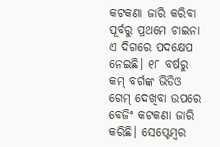କଟକଣା ଜାରି କରିବା ପୂର୍ବରୁ ପ୍ରଥମେ ଚାଇନା ଏ ଦିଗରେ ପଦକ୍ଷେପ ନେଇଛି। ୧୮ ବର୍ଷରୁ କମ୍‌ ବର୍ଗଙ୍କ ଭିଡିଓ ଗେମ୍‌ ଦେଖିବା ଉପରେ ବେଜିଂ କଟକଣା ଜାରି କରିଛି। ସେପ୍ଟେମ୍ବର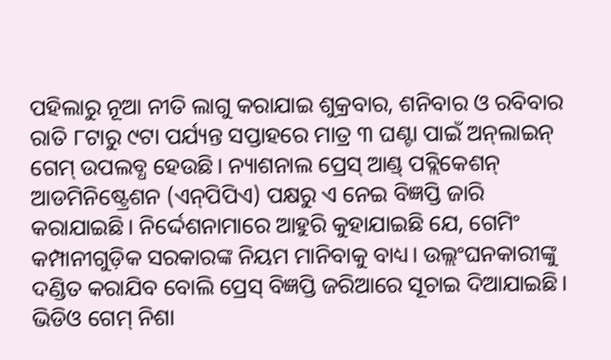ପହିଲାରୁ ନୂଆ ନୀତି ଲାଗୁ କରାଯାଇ ଶୁକ୍ରବାର, ଶନିବାର ଓ ରବିବାର ରାତି ୮ଟାରୁ ୯ଟା ପର୍ଯ୍ୟନ୍ତ ସପ୍ତାହରେ ମାତ୍ର ୩ ଘଣ୍ଟା ପାଇଁ ଅନ୍‌ଲାଇନ୍‌ ଗେମ୍‌ ଉପଲବ୍ଧ ହେଉଛି। ନ୍ୟାଶନାଲ ପ୍ରେସ୍‌ ଆଣ୍ଡ୍‌ ପବ୍ଲିକେଶନ୍‌ ଆଡମିନିଷ୍ଟ୍ରେଶନ (ଏନ୍‌ପିପିଏ) ପକ୍ଷରୁ ଏ ନେଇ ବିଜ୍ଞପ୍ତି ଜାରି କରାଯାଇଛି। ନିର୍ଦ୍ଦେଶନାମାରେ ଆହୁରି କୁହାଯାଇଛି ଯେ, ଗେମିଂ କମ୍ପାନୀଗୁଡ଼ିକ ସରକାରଙ୍କ ନିୟମ ମାନିବାକୁ ବାଧ୍ୟ। ଉଲ୍ଲଂଘନକାରୀଙ୍କୁ ଦଣ୍ଡିତ କରାଯିବ ବୋଲି ପ୍ରେସ୍‌ ବିଜ୍ଞପ୍ତି ଜରିଆରେ ସୂଚାଇ ଦିଆଯାଇଛି।
ଭିଡିଓ ଗେମ୍‌ ନିଶା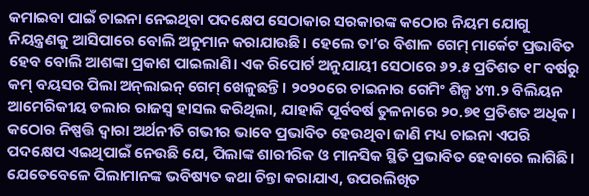କମାଇବା ପାଇଁ ଚାଇନା ନେଇଥିବା ପଦକ୍ଷେପ ସେଠାକାର ସରକାରଙ୍କ କଠୋର ନିୟମ ଯୋଗୁ ନିୟନ୍ତ୍ରଣକୁ ଆସିପାରେ ବୋଲି ଅନୁମାନ କରାଯାଉଛି। ହେଲେ ତା’ର ବିଶାଳ ଗେମ୍‌ ମାର୍କେଟ ପ୍ରଭାବିତ ହେବ ବୋଲି ଆଶଙ୍କା ପ୍ରକାଶ ପାଇଲାଣି। ଏକ ରିପୋର୍ଟ ଅନୁଯାୟୀ ସେଠାରେ ୬୨.୫ ପ୍ରତିଶତ ୧୮ ବର୍ଷରୁ କମ୍‌ ବୟସର ପିଲା ଅନ୍‌ଲାଇନ୍‌ ଗେମ୍‌ ଖେଳୁଛନ୍ତି। ୨୦୨୦ରେ ଚାଇନାର ଗେମିଂ ଶିଳ୍ପ ୪୩.୨ ବିଲିୟନ ଆମେରିକୀୟ ଡଲାର ରାଜସ୍ବ ହାସଲ କରିଥିଲା, ଯାହାକି ପୂର୍ବବର୍ଷ ତୁଳନାରେ ୨୦.୭୧ ପ୍ରତିଶତ ଅଧିକ। କଠୋର ନିଷ୍ପତ୍ତି ଦ୍ୱାରା ଅର୍ଥନୀତି ଗଭୀର ଭାବେ ପ୍ରଭାବିତ ହେଉଥିବା ଜାଣି ମଧ୍ୟ ଚାଇନା ଏପରି ପଦକ୍ଷେପ ଏଇଥିପାଇଁ ନେଉଛି ଯେ, ପିଲାଙ୍କ ଶାରୀରିକ ଓ ମାନସିକ ସ୍ଥିତି ପ୍ରଭାବିତ ହେବାରେ ଲାଗିଛି। ଯେତେବେଳେ ପିଲାମାନଙ୍କ ଭବିଷ୍ୟତ କଥା ଚିନ୍ତା କରାଯାଏ, ଉପରଲିଖିତ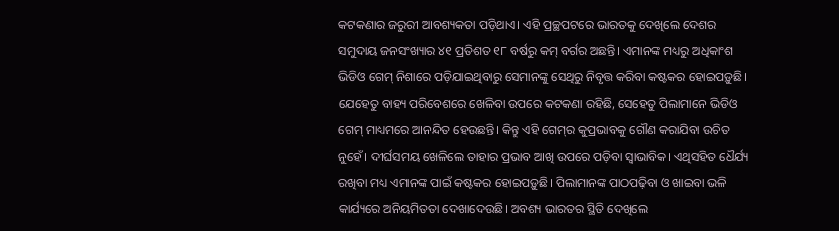କଟକଣାର ଜରୁରୀ ଆବଶ୍ୟକତା ପଡ଼ିଥାଏ। ଏହି ପ୍ରଚ୍ଛପଟରେ ଭାରତକୁ ଦେଖିଲେ ଦେଶର ସମୁଦାୟ ଜନସଂଖ୍ୟାର ୪୧ ପ୍ରତିଶତ ୧୮ ବର୍ଷରୁ କମ୍‌ ବର୍ଗର ଅଛନ୍ତି। ଏମାନଙ୍କ ମଧ୍ୟରୁ ଅଧିକାଂଶ ଭିଡିଓ ଗେମ୍‌ ନିଶାରେ ପଡ଼ିଯାଇଥିବାରୁ ସେମାନଙ୍କୁ ସେଥିରୁ ନିବୃତ୍ତ କରିବା କଷ୍ଟକର ହୋଇପଡ଼ୁଛି। ଯେହେତୁ ବାହ୍ୟ ପରିବେଶରେ ଖେଳିବା ଉପରେ କଟକଣା ରହିଛି, ସେହେତୁ ପିଲାମାନେ ଭିଡିଓ ଗେମ୍‌ ମାଧ୍ୟମରେ ଆନନ୍ଦିତ ହେଉଛନ୍ତି। କିନ୍ତୁ ଏହି ଗେମ୍‌ର କୁପ୍ରଭାବକୁ ଗୌଣ କରାଯିବା ଉଚିତ ନୁହେଁ। ଦୀର୍ଘସମୟ ଖେଳିଲେ ତାହାର ପ୍ରଭାବ ଆଖି ଉପରେ ପଡ଼ିବା ସ୍ବାଭାବିକ। ଏଥିସହିତ ଧୈର୍ଯ୍ୟ ରଖିବା ମଧ୍ୟ ଏମାନଙ୍କ ପାଇଁ କଷ୍ଟକର ହୋଇପଡ଼ୁଛି। ପିଲାମାନଙ୍କ ପାଠପଢ଼ିବା ଓ ଖାଇବା ଭଳି କାର୍ଯ୍ୟରେ ଅନିୟମିତତା ଦେଖାଦେଉଛି। ଅବଶ୍ୟ ଭାରତର ସ୍ଥିତି ଦେଖିଲେ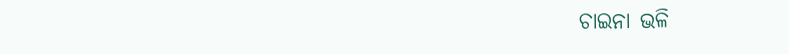ଚାଇନା ଭଳି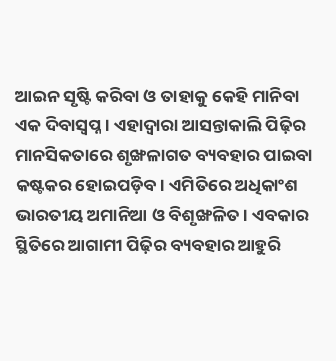ଆଇନ ସୃଷ୍ଟି କରିବା ଓ ତାହାକୁ କେହି ମାନିବା ଏକ ଦିବାସ୍ବପ୍ନ। ଏହାଦ୍ୱାରା ଆସନ୍ତାକାଲି ପିଢ଼ିର ମାନସିକତାରେ ଶୃଙ୍ଖଳାଗତ ବ୍ୟବହାର ପାଇବା କଷ୍ଟକର ହୋଇପଡ଼ିବ। ଏମିତିରେ ଅଧିକାଂଶ ଭାରତୀୟ ଅମାନିଆ ଓ ବିଶୃଙ୍ଖଳିତ। ଏବକାର ସ୍ଥିତିରେ ଆଗାମୀ ପିଢ଼ିର ବ୍ୟବହାର ଆହୁରି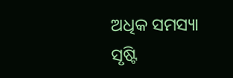ଅଧିକ ସମସ୍ୟା ସୃଷ୍ଟି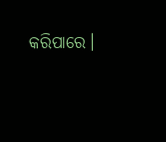କରିପାରେ।